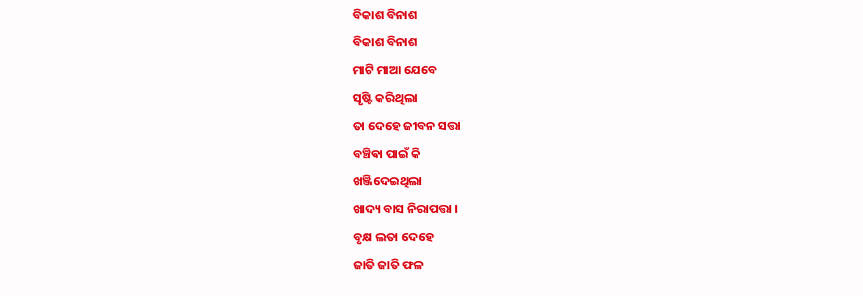ବିକାଶ ବିନାଶ
ବିକାଶ ବିନାଶ
ମାଟି ମାଆ ଯେବେ
ସୃଷ୍ଟି କରିଥିଲା
ତା ଦେହେ ଜୀବନ ସତ୍ତା
ବଞ୍ଚିଵା ପାଇଁ କି
ଖଞ୍ଜିଦେଇଥିଲା
ଖାଦ୍ୟ ବାସ ନିରାପତ୍ତା ।
ବୃକ୍ଷ ଲତା ଦେହେ
ଜାତି ଜାତି ଫଳ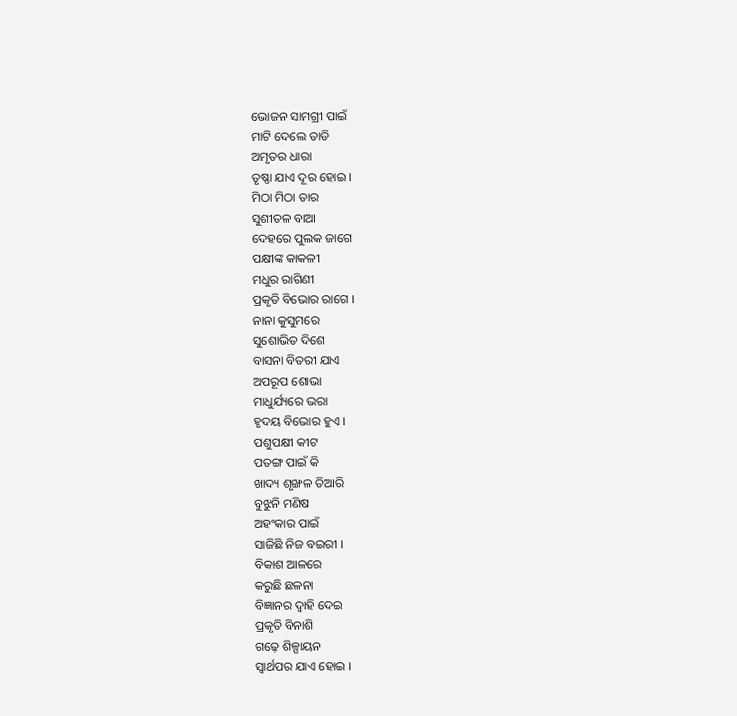ଭୋଜନ ସାମଗ୍ରୀ ପାଇଁ
ମାଟି ଦେଲେ ତାଡି
ଅମୃତର ଧାରା
ତୃଷ୍ଣା ଯାଏ ଦୂର ହୋଇ ।
ମିଠା ମିଠା ତାର
ସୁଶୀତଳ ବାଆ
ଦେହରେ ପୁଲକ ଜାଗେ
ପକ୍ଷୀଙ୍କ କାକଳୀ
ମଧୁର ରାଗିଣୀ
ପ୍ରକୃତି ବିଭୋର ରାଗେ ।
ନାନା କୁସୁମରେ
ସୁଶୋଭିତ ଦିଶେ
ବାସନା ବିତରୀ ଯାଏ
ଅପରୂପ ଶୋଭା
ମାଧୁର୍ଯ୍ୟରେ ଭରା
ହୃଦୟ ବିଭୋର ହୁଏ ।
ପଶୁପକ୍ଷୀ କୀଟ
ପତଙ୍ଗ ପାଇଁ କି
ଖାଦ୍ୟ ଶୃଙ୍ଖଳ ତିଆରି
ବୁଝୁନି ମଣିଷ
ଅହଂକାର ପାଇଁ
ସାଜିଛି ନିଜ ବଇରୀ ।
ବିକାଶ ଆଳରେ
କରୁଛି ଛଳନା
ବିଜ୍ଞାନର ଦ୍ୱାହି ଦେଇ
ପ୍ରକୃତି ବିନାଶି
ଗଢ଼େ ଶିଳ୍ପାୟନ
ସ୍ୱାର୍ଥପର ଯାଏ ହୋଇ ।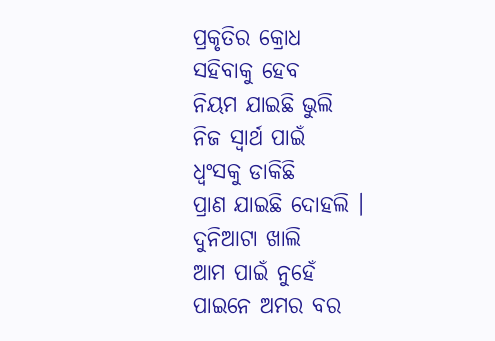ପ୍ରକୃତିର କ୍ରୋଧ
ସହିବାକୁ ହେବ
ନିୟମ ଯାଇଛି ଭୁଲି
ନିଜ ସ୍ୱାର୍ଥ ପାଇଁ
ଧ୍ବଂସକୁ ଡାକିଛି
ପ୍ରାଣ ଯାଇଛି ଦୋହଲି ।
ଦୁନିଆଟା ଖାଲି
ଆମ ପାଇଁ ନୁହେଁ
ପାଇନେ ଅମର ବର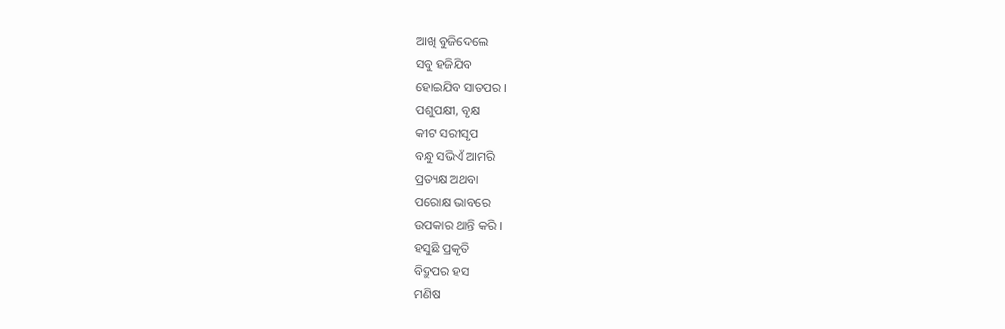ଆଖି ବୁଜିଦେଲେ
ସବୁ ହଜିଯିବ
ହୋଇଯିବ ସାତପର ।
ପଶୁପକ୍ଷୀ, ବୃକ୍ଷ
କୀଟ ସରୀସୃପ
ବନ୍ଧୁ ସଭିଏଁ ଆମରି
ପ୍ରତ୍ୟକ୍ଷ ଅଥବା
ପରୋକ୍ଷ ଭାବରେ
ଉପକାର ଥାନ୍ତି କରି ।
ହସୁଛି ପ୍ରକୃତି
ବିଦ୍ରୁପର ହସ
ମଣିଷ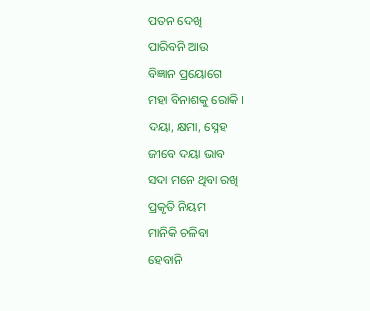ପତନ ଦେଖି
ପାରିବନି ଆଉ
ବିଜ୍ଞାନ ପ୍ରୟୋଗେ
ମହା ବିନାଶକୁ ରୋକି ।
ଦୟା, କ୍ଷମା, ସ୍ନେହ
ଜୀବେ ଦୟା ଭାବ
ସଦା ମନେ ଥିବା ରଖି
ପ୍ରକୃତି ନିୟମ
ମାନିକି ଚଳିବା
ହେବାନି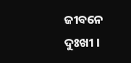ଜୀବନେ ଦୁଃଖୀ ।